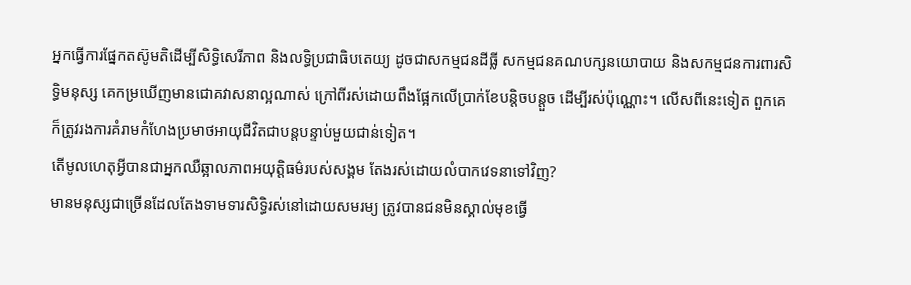អ្នកធ្វើការផ្នែកតស៊ូមតិដើម្បីសិទ្ធិសេរីភាព និងលទ្ធិប្រជាធិបតេយ្យ ដូចជាសកម្មជនដីធ្លី សកម្មជនគណបក្សនយោបាយ និងសកម្មជនការពារសិទ្ធិមនុស្ស គេកម្រឃើញមានជោគវាសនាល្អណាស់ ក្រៅពីរស់ដោយពឹងផ្អែកលើប្រាក់ខែបន្តិចបន្តួច ដើម្បីរស់ប៉ុណ្ណោះ។ លើសពីនេះទៀត ពួកគេក៏ត្រូវរងការគំរាមកំហែងប្រមាថអាយុជីវិតជាបន្តបន្ទាប់មួយជាន់ទៀត។
តើមូលហេតុអ្វីបានជាអ្នកឈឺឆ្អាលភាពអយុត្តិធម៌របស់សង្គម តែងរស់ដោយលំបាកវេទនាទៅវិញ?
មានមនុស្សជាច្រើនដែលតែងទាមទារសិទ្ធិរស់នៅដោយសមរម្យ ត្រូវបានជនមិនស្គាល់មុខធ្វើ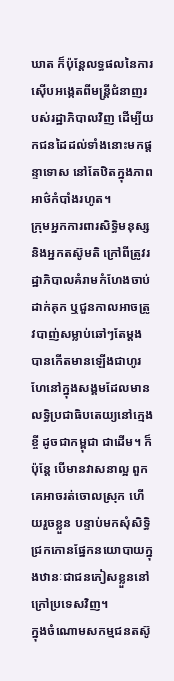ឃាត ក៏ប៉ុន្តែលទ្ធផលនៃការស៊ើបអង្កេតពីមន្ត្រីជំនាញរបស់រដ្ឋាភិបាលវិញ ដើម្បីយកជនដៃដល់ទាំងនោះមកផ្ដន្ទាទោស នៅតែឋិតក្នុងភាពអាថ៌កំបាំងរហូត។
ក្រុមអ្នកការពារសិទ្ធិមនុស្ស និងអ្នកតស៊ូមតិ ក្រៅពីត្រូវរដ្ឋាភិបាលគំរាមកំហែងចាប់ដាក់គុក ឬជួនកាលអាចត្រូវបាញ់សម្លាប់ឆៅៗតែម្ដង បានកើតមានឡើងជាហូរហែនៅក្នុងសង្គមដែលមានលទ្ធិប្រជាធិបតេយ្យនៅក្មេងខ្ចី ដូចជាកម្ពុជា ជាដើម។ ក៏ប៉ុន្តែ បើមានវាសនាល្អ ពួកគេអាចរត់ចោលស្រុក ហើយរួចខ្លួន បន្ទាប់មកសុំសិទ្ធិជ្រកកោនផ្នែកនយោបាយក្នុងឋានៈជាជនភៀសខ្លួននៅក្រៅប្រទេសវិញ។
ក្នុងចំណោមសកម្មជនតស៊ូ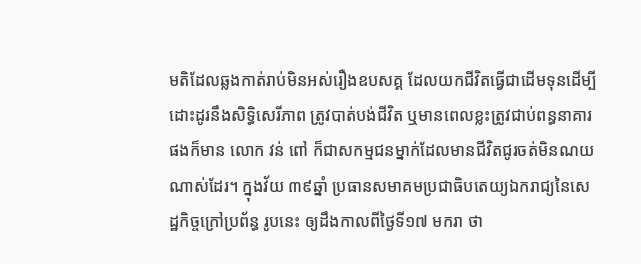មតិដែលឆ្លងកាត់រាប់មិនអស់រឿងឧបសគ្គ ដែលយកជីវិតធ្វើជាដើមទុនដើម្បីដោះដូរនឹងសិទ្ធិសេរីភាព ត្រូវបាត់បង់ជីវិត ឬមានពេលខ្លះត្រូវជាប់ពន្ធនាគារផងក៏មាន លោក វន់ ពៅ ក៏ជាសកម្មជនម្នាក់ដែលមានជីវិតជូរចត់មិនណយណាស់ដែរ។ ក្នុងវ័យ ៣៩ឆ្នាំ ប្រធានសមាគមប្រជាធិបតេយ្យឯករាជ្យនៃសេដ្ឋកិច្ចក្រៅប្រព័ន្ធ រូបនេះ ឲ្យដឹងកាលពីថ្ងៃទី១៧ មករា ថា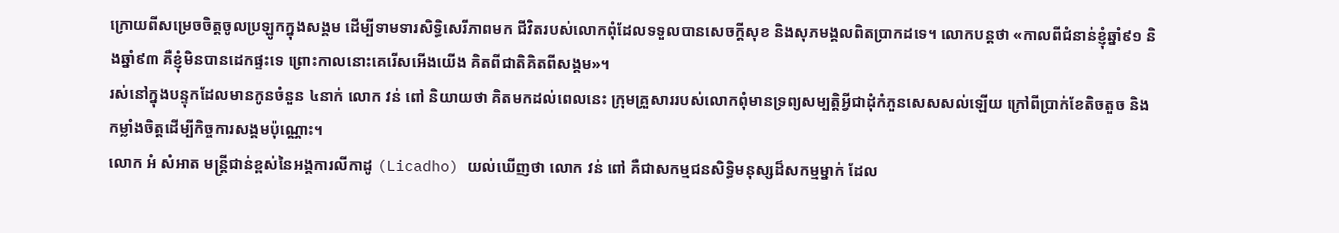ក្រោយពីសម្រេចចិត្តចូលប្រឡូកក្នុងសង្គម ដើម្បីទាមទារសិទ្ធិសេរីភាពមក ជីវិតរបស់លោកពុំដែលទទួលបានសេចក្ដីសុខ និងសុភមង្គលពិតប្រាកដទេ។ លោកបន្តថា «កាលពីជំនាន់ខ្ញុំឆ្នាំ៩១ និងឆ្នាំ៩៣ គឺខ្ញុំមិនបានដេកផ្ទះទេ ព្រោះកាលនោះគេរើសអើងយើង គិតពីជាតិគិតពីសង្គម»។
រស់នៅក្នុងបន្ទុកដែលមានកូនចំនួន ៤នាក់ លោក វន់ ពៅ និយាយថា គិតមកដល់ពេលនេះ ក្រុមគ្រួសាររបស់លោកពុំមានទ្រព្យសម្បត្តិអ្វីជាដុំកំភួនសេសសល់ឡើយ ក្រៅពីប្រាក់ខែតិចតួច និងកម្លាំងចិត្តដើម្បីកិច្ចការសង្គមប៉ុណ្ណោះ។
លោក អំ សំអាត មន្ត្រីជាន់ខ្ពស់នៃអង្គការលីកាដូ (Licadho) យល់ឃើញថា លោក វន់ ពៅ គឺជាសកម្មជនសិទ្ធិមនុស្សដ៏សកម្មម្នាក់ ដែល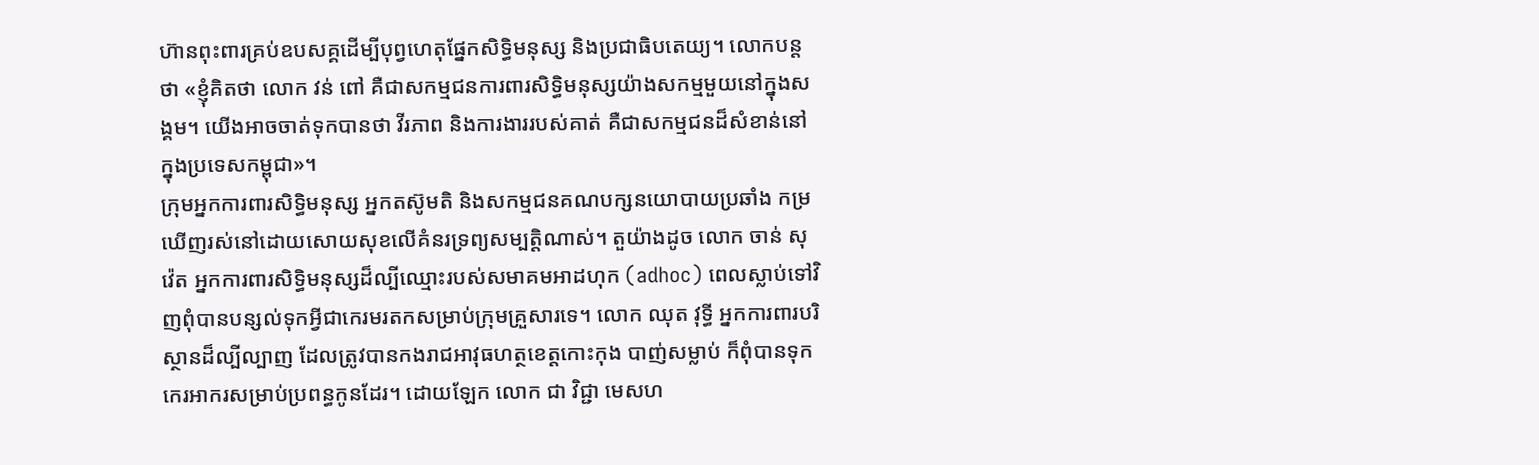ហ៊ានពុះពារគ្រប់ឧបសគ្គដើម្បីបុព្វហេតុផ្នែកសិទ្ធិមនុស្ស និងប្រជាធិបតេយ្យ។ លោកបន្តថា «ខ្ញុំគិតថា លោក វន់ ពៅ គឺជាសកម្មជនការពារសិទ្ធិមនុស្សយ៉ាងសកម្មមួយនៅក្នុងសង្គម។ យើងអាចចាត់ទុកបានថា វីរភាព និងការងាររបស់គាត់ គឺជាសកម្មជនដ៏សំខាន់នៅក្នុងប្រទេសកម្ពុជា»។
ក្រុមអ្នកការពារសិទ្ធិមនុស្ស អ្នកតស៊ូមតិ និងសកម្មជនគណបក្សនយោបាយប្រឆាំង កម្រឃើញរស់នៅដោយសោយសុខលើគំនរទ្រព្យសម្បត្តិណាស់។ តួយ៉ាងដូច លោក ចាន់ សុវ៉េត អ្នកការពារសិទ្ធិមនុស្សដ៏ល្បីឈ្មោះរបស់សមាគមអាដហុក (adhoc) ពេលស្លាប់ទៅវិញពុំបានបន្សល់ទុកអ្វីជាកេរមរតកសម្រាប់ក្រុមគ្រួសារទេ។ លោក ឈុត វុទ្ធី អ្នកការពារបរិស្ថានដ៏ល្បីល្បាញ ដែលត្រូវបានកងរាជអាវុធហត្ថខេត្តកោះកុង បាញ់សម្លាប់ ក៏ពុំបានទុកកេរអាករសម្រាប់ប្រពន្ធកូនដែរ។ ដោយឡែក លោក ជា វិជ្ជា មេសហ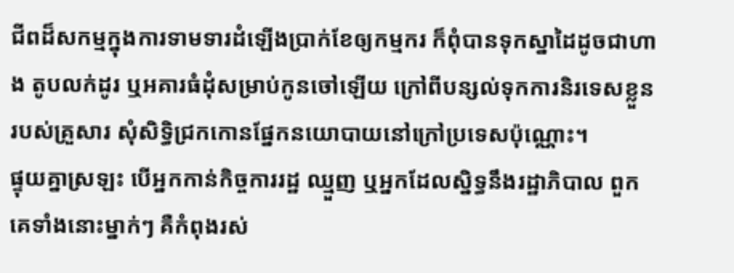ជីពដ៏សកម្មក្នុងការទាមទារដំឡើងប្រាក់ខែឲ្យកម្មករ ក៏ពុំបានទុកស្នាដៃដូចជាហាង តូបលក់ដូរ ឬអគារធំដុំសម្រាប់កូនចៅឡើយ ក្រៅពីបន្សល់ទុកការនិរទេសខ្លួនរបស់គ្រួសារ សុំសិទ្ធិជ្រកកោនផ្នែកនយោបាយនៅក្រៅប្រទេសប៉ុណ្ណោះ។
ផ្ទុយគ្នាស្រឡះ បើអ្នកកាន់កិច្ចការរដ្ឋ ឈ្មួញ ឬអ្នកដែលស្និទ្ធនឹងរដ្ឋាភិបាល ពួកគេទាំងនោះម្នាក់ៗ គឺកំពុងរស់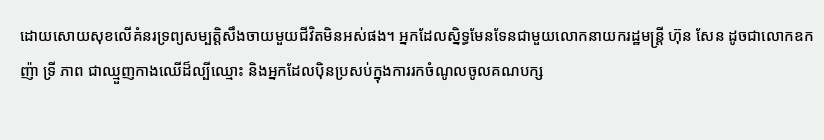ដោយសោយសុខលើគំនរទ្រព្យសម្បត្តិសឹងចាយមួយជីវិតមិនអស់ផង។ អ្នកដែលស្និទ្ធមែនទែនជាមួយលោកនាយករដ្ឋមន្ត្រី ហ៊ុន សែន ដូចជាលោកឧកញ៉ា ទ្រី ភាព ជាឈ្មួញកាងឈើដ៏ល្បីឈ្មោះ និងអ្នកដែលប៉ិនប្រសប់ក្នុងការរកចំណូលចូលគណបក្ស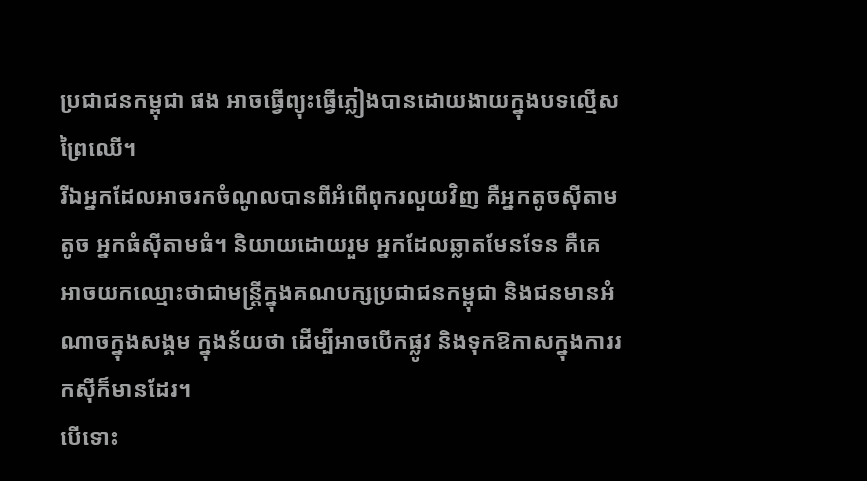ប្រជាជនកម្ពុជា ផង អាចធ្វើព្យុះធ្វើភ្លៀងបានដោយងាយក្នុងបទល្មើសព្រៃឈើ។
រីឯអ្នកដែលអាចរកចំណូលបានពីអំពើពុករលួយវិញ គឺអ្នកតូចស៊ីតាមតូច អ្នកធំស៊ីតាមធំ។ និយាយដោយរួម អ្នកដែលឆ្លាតមែនទែន គឺគេអាចយកឈ្មោះថាជាមន្ត្រីក្នុងគណបក្សប្រជាជនកម្ពុជា និងជនមានអំណាចក្នុងសង្គម ក្នុងន័យថា ដើម្បីអាចបើកផ្លូវ និងទុកឱកាសក្នុងការរកស៊ីក៏មានដែរ។
បើទោះ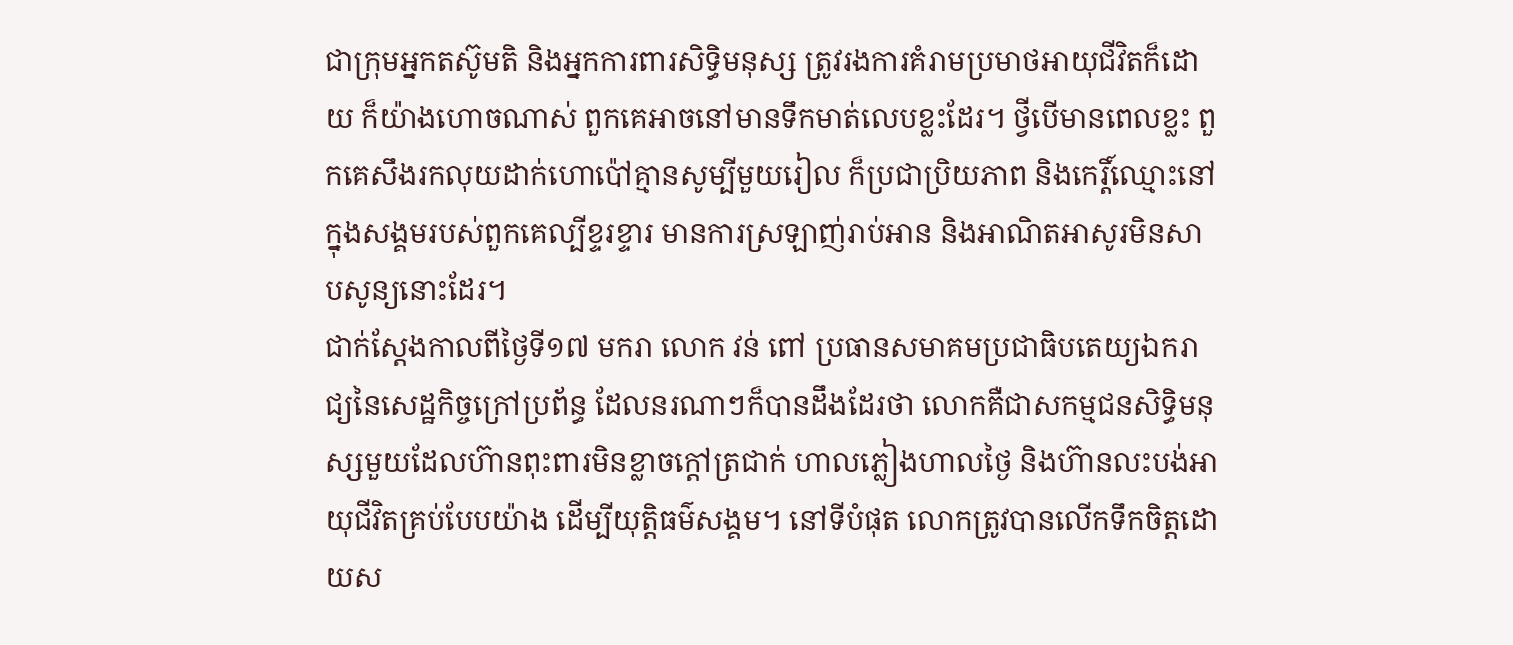ជាក្រុមអ្នកតស៊ូមតិ និងអ្នកការពារសិទ្ធិមនុស្ស ត្រូវរងការគំរាមប្រមាថអាយុជីវិតក៏ដោយ ក៏យ៉ាងហោចណាស់ ពួកគេអាចនៅមានទឹកមាត់លេបខ្លះដែរ។ ថ្វីបើមានពេលខ្លះ ពួកគេសឹងរកលុយដាក់ហោប៉ៅគ្មានសូម្បីមួយរៀល ក៏ប្រជាប្រិយភាព និងកេរ្តិ៍ឈ្មោះនៅក្នុងសង្គមរបស់ពួកគេល្បីខ្ទរខ្ទារ មានការស្រឡាញ់រាប់អាន និងអាណិតអាសូរមិនសាបសូន្យនោះដែរ។
ជាក់ស្ដែងកាលពីថ្ងៃទី១៧ មករា លោក វន់ ពៅ ប្រធានសមាគមប្រជាធិបតេយ្យឯករាជ្យនៃសេដ្ឋកិច្ចក្រៅប្រព័ន្ធ ដែលនរណាៗក៏បានដឹងដែរថា លោកគឺជាសកម្មជនសិទ្ធិមនុស្សមួយដែលហ៊ានពុះពារមិនខ្លាចក្ដៅត្រជាក់ ហាលភ្លៀងហាលថ្ងៃ និងហ៊ានលះបង់អាយុជីវិតគ្រប់បែបយ៉ាង ដើម្បីយុត្តិធម៌សង្គម។ នៅទីបំផុត លោកត្រូវបានលើកទឹកចិត្តដោយស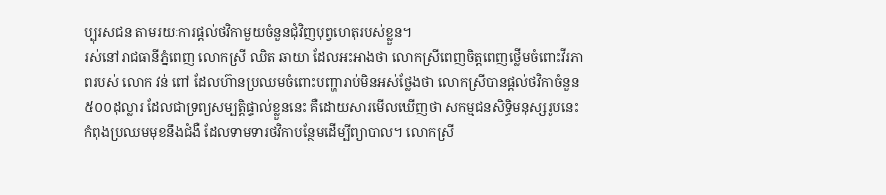ប្បុរសជន តាមរយៈការផ្ដល់ថវិកាមួយចំនួនជុំវិញបុព្វហេតុរបស់ខ្លួន។
រស់នៅរាជធានីភ្នំពេញ លោកស្រី ឈិត ឆាយា ដែលអះអាងថា លោកស្រីពេញចិត្តពេញថ្លើមចំពោះវីរភាពរបស់ លោក វន់ ពៅ ដែលហ៊ានប្រឈមចំពោះបញ្ហារាប់មិនអស់ថ្លែងថា លោកស្រីបានផ្ដល់ថវិកាចំនួន ៥០០ដុល្លារ ដែលជាទ្រព្យសម្បត្តិផ្ទាល់ខ្លួននេះ គឺដោយសារមើលឃើញថា សកម្មជនសិទ្ធិមនុស្សរូបនេះកំពុងប្រឈមមុខនឹងជំងឺ ដែលទាមទារថវិកាបន្ថែមដើម្បីព្យាបាល។ លោកស្រី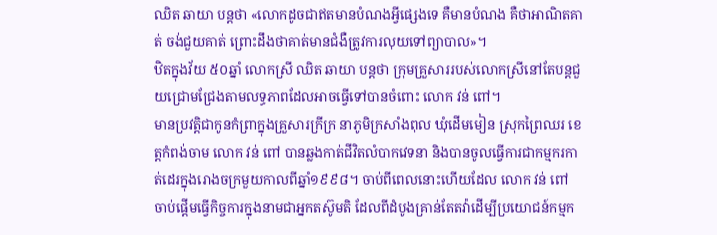ឈិត ឆាយា បន្តថា «លោកដូចជាឥតមានបំណងអ្វីផ្សេងទេ គឺមានបំណង គឺថាអាណិតគាត់ ចង់ជួយគាត់ ព្រោះដឹងថាគាត់មានជំងឺត្រូវការលុយទៅព្យាបាល»។
ឋិតក្នុងវ័យ ៥០ឆ្នាំ លោកស្រី ឈិត ឆាយា បន្តថា ក្រុមគ្រួសាររបស់លោកស្រីនៅតែបន្តជួយជ្រោមជ្រែងតាមលទ្ធភាពដែលអាចធ្វើទៅបានចំពោះ លោក វន់ ពៅ។
មានប្រវត្តិជាកូនកំព្រាក្នុងគ្រួសារក្រីក្រ នាភូមិក្រសាំងពុល ឃុំដើមមៀន ស្រុកព្រៃឈរ ខេត្តកំពង់ចាម លោក វន់ ពៅ បានឆ្លងកាត់ជីវិតលំបាកវេទនា និងបានចូលធ្វើការជាកម្មករកាត់ដេរក្នុងរោងចក្រមួយកាលពីឆ្នាំ១៩៩៨។ ចាប់ពីពេលនោះហើយដែល លោក វន់ ពៅ ចាប់ផ្ដើមធ្វើកិច្ចការក្នុងនាមជាអ្នកតស៊ូមតិ ដែលពីដំបូងគ្រាន់តែតវ៉ាដើម្បីប្រយោជន៍កម្មក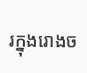រក្នុងរោងច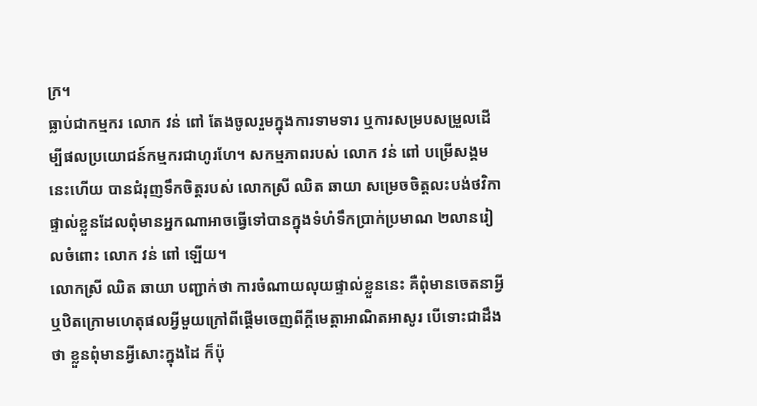ក្រ។
ធ្លាប់ជាកម្មករ លោក វន់ ពៅ តែងចូលរួមក្នុងការទាមទារ ឬការសម្របសម្រួលដើម្បីផលប្រយោជន៍កម្មករជាហូរហែ។ សកម្មភាពរបស់ លោក វន់ ពៅ បម្រើសង្គមនេះហើយ បានជំរុញទឹកចិត្តរបស់ លោកស្រី ឈិត ឆាយា សម្រេចចិត្តលះបង់ថវិកាផ្ទាល់ខ្លួនដែលពុំមានអ្នកណាអាចធ្វើទៅបានក្នុងទំហំទឹកប្រាក់ប្រមាណ ២លានរៀលចំពោះ លោក វន់ ពៅ ឡើយ។
លោកស្រី ឈិត ឆាយា បញ្ជាក់ថា ការចំណាយលុយផ្ទាល់ខ្លួននេះ គឺពុំមានចេតនាអ្វី ឬឋិតក្រោមហេតុផលអ្វីមួយក្រៅពីផ្ដើមចេញពីក្ដីមេត្តាអាណិតអាសូរ បើទោះជាដឹងថា ខ្លួនពុំមានអ្វីសោះក្នុងដៃ ក៏ប៉ុ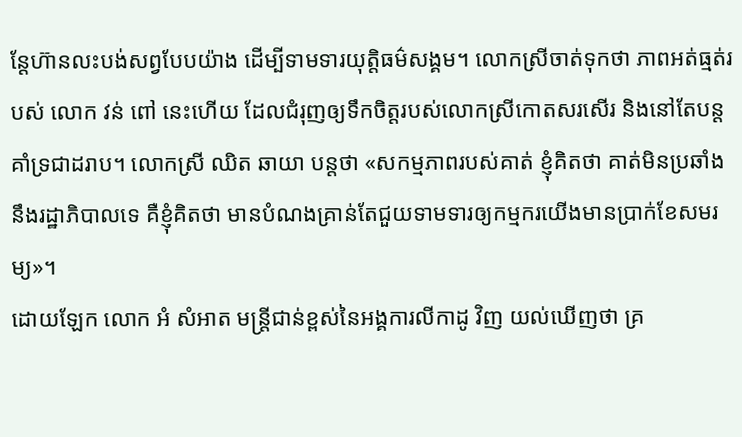ន្តែហ៊ានលះបង់សព្វបែបយ៉ាង ដើម្បីទាមទារយុត្តិធម៌សង្គម។ លោកស្រីចាត់ទុកថា ភាពអត់ធ្មត់របស់ លោក វន់ ពៅ នេះហើយ ដែលជំរុញឲ្យទឹកចិត្តរបស់លោកស្រីកោតសរសើរ និងនៅតែបន្តគាំទ្រជាដរាប។ លោកស្រី ឈិត ឆាយា បន្តថា «សកម្មភាពរបស់គាត់ ខ្ញុំគិតថា គាត់មិនប្រឆាំងនឹងរដ្ឋាភិបាលទេ គឺខ្ញុំគិតថា មានបំណងគ្រាន់តែជួយទាមទារឲ្យកម្មករយើងមានប្រាក់ខែសមរម្យ»។
ដោយឡែក លោក អំ សំអាត មន្ត្រីជាន់ខ្ពស់នៃអង្គការលីកាដូ វិញ យល់ឃើញថា គ្រ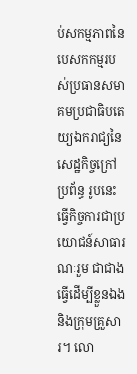ប់សកម្មភាពនៃបេសកកម្មរបស់ប្រធានសមាគមប្រជាធិបតេយ្យឯករាជ្យនៃសេដ្ឋកិច្ចក្រៅប្រព័ន្ធ រូបនេះ ធ្វើកិច្ចការជាប្រយោជន៍សាធារណៈរួម ជាជាងធ្វើដើម្បីខ្លួនឯង និងក្រុមគ្រួសារ។ លោ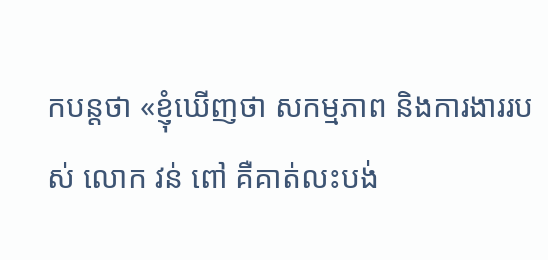កបន្តថា «ខ្ញុំឃើញថា សកម្មភាព និងការងាររបស់ លោក វន់ ពៅ គឺគាត់លះបង់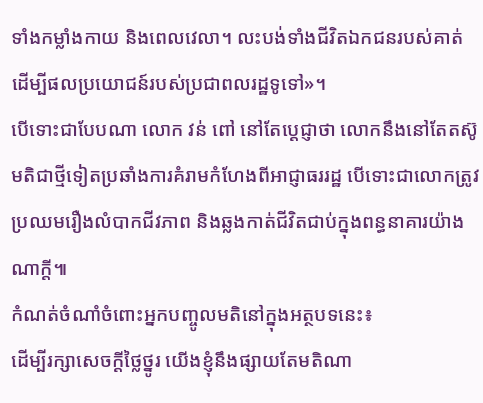ទាំងកម្លាំងកាយ និងពេលវេលា។ លះបង់ទាំងជីវិតឯកជនរបស់គាត់ ដើម្បីផលប្រយោជន៍របស់ប្រជាពលរដ្ឋទូទៅ»។
បើទោះជាបែបណា លោក វន់ ពៅ នៅតែប្ដេជ្ញាថា លោកនឹងនៅតែតស៊ូមតិជាថ្មីទៀតប្រឆាំងការគំរាមកំហែងពីអាជ្ញាធររដ្ឋ បើទោះជាលោកត្រូវប្រឈមរឿងលំបាកជីវភាព និងឆ្លងកាត់ជីវិតជាប់ក្នុងពន្ធនាគារយ៉ាងណាក្តី៕
កំណត់ចំណាំចំពោះអ្នកបញ្ចូលមតិនៅក្នុងអត្ថបទនេះ៖
ដើម្បីរក្សាសេចក្ដីថ្លៃថ្នូរ យើងខ្ញុំនឹងផ្សាយតែមតិណា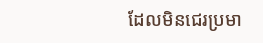ដែលមិនជេរប្រមា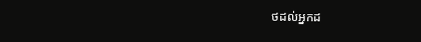ថដល់អ្នកដ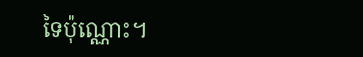ទៃប៉ុណ្ណោះ។